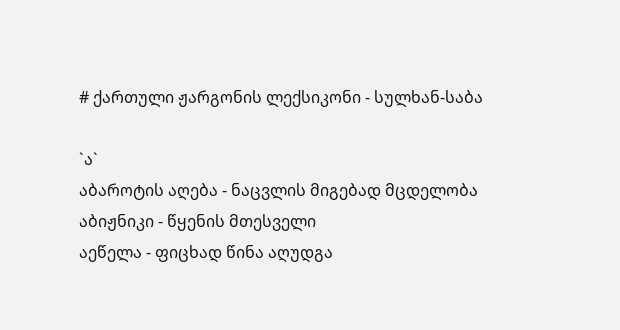# ქართული ჟარგონის ლექსიკონი - სულხან-საბა

`ა`
აბაროტის აღება - ნაცვლის მიგებად მცდელობა
აბიჟნიკი - წყენის მთესველი
აეწელა - ფიცხად წინა აღუდგა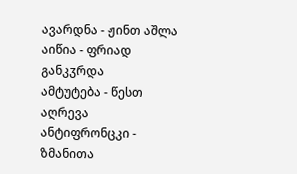ავარდნა - ჟინთ აშლა
აიწია - ფრიად განკჳრდა
ამტუტება - წესთ აღრევა
ანტიფრონცკი - ზმანითა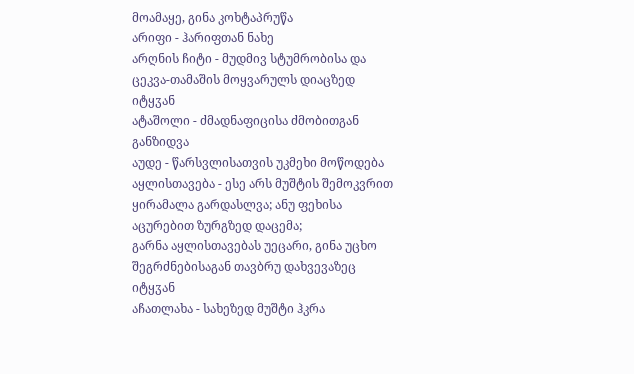მოამაყე, გინა კოხტაპრუწა
არიფი - ჰარიფთან ნახე
არღნის ჩიტი - მუდმივ სტუმრობისა და ცეკვა-თამაშის მოყვარულს დიაცზედ იტყჳან
ატაშოლი - ძმადნაფიცისა ძმობითგან განზიდვა
აუდე - წარსვლისათვის უკმეხი მოწოდება
აყლისთავება - ესე არს მუშტის შემოკვრით ყირამალა გარდასლვა; ანუ ფეხისა აცურებით ზურგზედ დაცემა;
გარნა აყლისთავებას უეცარი, გინა უცხო შეგრძნებისაგან თავბრუ დახვევაზეც იტყჳან
აჩათლახა - სახეზედ მუშტი ჰკრა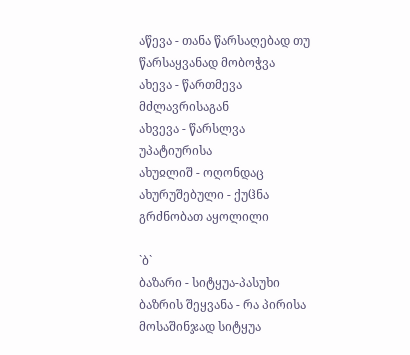აწევა - თანა წარსაღებად თუ წარსაყვანად მობოჭვა
ახევა - წართმევა მძლავრისაგან
ახვევა - წარსლვა უპატიურისა
ახუჲლიშ - ოღონდაც
ახურუშებული - ქუჱნა გრძნობათ აყოლილი

`ბ`
ბაზარი - სიტყუა-პასუხი
ბაზრის შეყვანა - რა პირისა მოსაშინჯად სიტყუა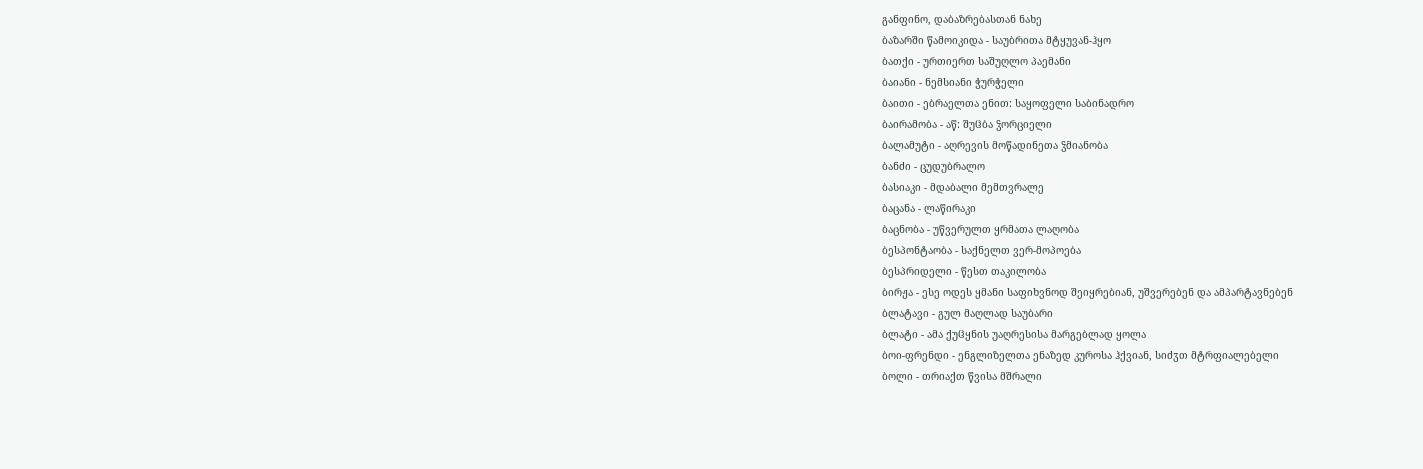განფინო, დაბაზრებასთან ნახე
ბაზარში წამოიკიდა - საუბრითა მტყუვან-ჰყო
ბათქი - ურთიერთ საშუღლო პაემანი
ბაიანი - ნემსიანი ჭურჭელი
ბაითი - ებრაელთა ენით: საყოფელი საბინადრო
ბაირამობა - აწ: შუჱბა ჴორციელი
ბალამუტი - აღრევის მოწადინეთა ჴმიანობა
ბანძი - ცუდუბრალო
ბასიაკი - მდაბალი მემთვრალე
ბაცანა - ლაწირაკი
ბაცნობა - უწვერულთ ყრმათა ლაღობა
ბესპონტაობა - საქნელთ ვერ-მოპოება
ბესპრიდელი - წესთ თაკილობა
ბირჟა - ესე ოდეს ყმანი საფიხვნოდ შეიყრებიან, უშვერებენ და ამპარტავნებენ
ბლატავი - გულ მაღლად საუბარი
ბლატი - ამა ქუჱყნის უაღრესისა მარგებლად ყოლა
ბოი-ფრენდი - ენგლიზელთა ენაზედ კუროსა ჰქვიან, სიძჳთ მტრფიალებელი
ბოლი - თრიაქთ წვისა მშრალი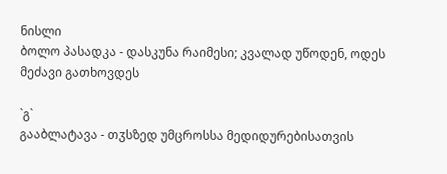ნისლი
ბოლო პასადკა - დასკუნა რაიმესი; კვალად უწოდენ, ოდეს მეძავი გათხოვდეს

`გ`
გააბლატავა - თჳსზედ უმცროსსა მედიდურებისათვის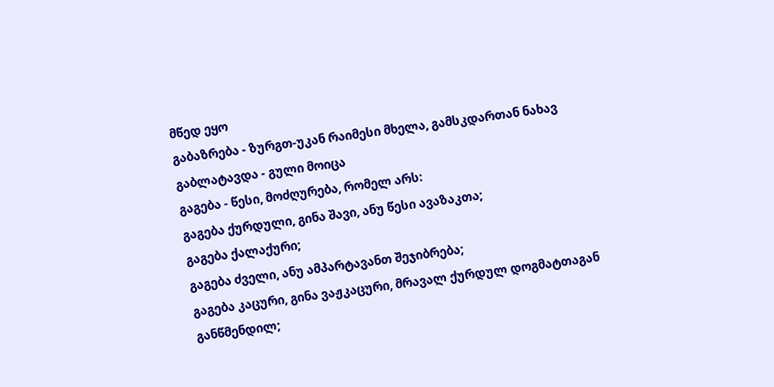მწედ ეყო
გაბაზრება - ზურგთ-უკან რაიმესი მხელა, გამსკდართან ნახავ
გაბლატავდა - გული მოიცა
გაგება - წესი, მოძღურება, რომელ არს:
გაგება ქურდული, გინა შავი, ანუ წესი ავაზაკთა;
გაგება ქალაქური;
გაგება ძველი, ანუ ამპარტავანთ შეჯიბრება;
გაგება კაცური, გინა ვაჟკაცური, მრავალ ქურდულ დოგმატთაგან განწმენდილ;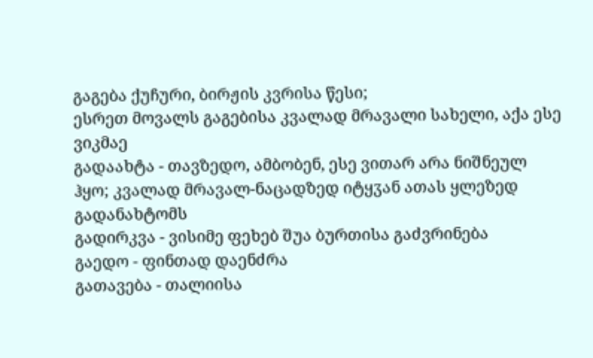გაგება ქუჩური, ბირჟის კვრისა წესი;
ესრეთ მოვალს გაგებისა კვალად მრავალი სახელი, აქა ესე ვიკმაე
გადაახტა - თავზედო, ამბობენ, ესე ვითარ არა ნიშნეულ ჰყო; კვალად მრავალ-ნაცადზედ იტყჳან ათას ყლეზედ გადანახტომს
გადირკვა - ვისიმე ფეხებ შუა ბურთისა გაძვრინება
გაედო - ფინთად დაენძრა
გათავება - თალიისა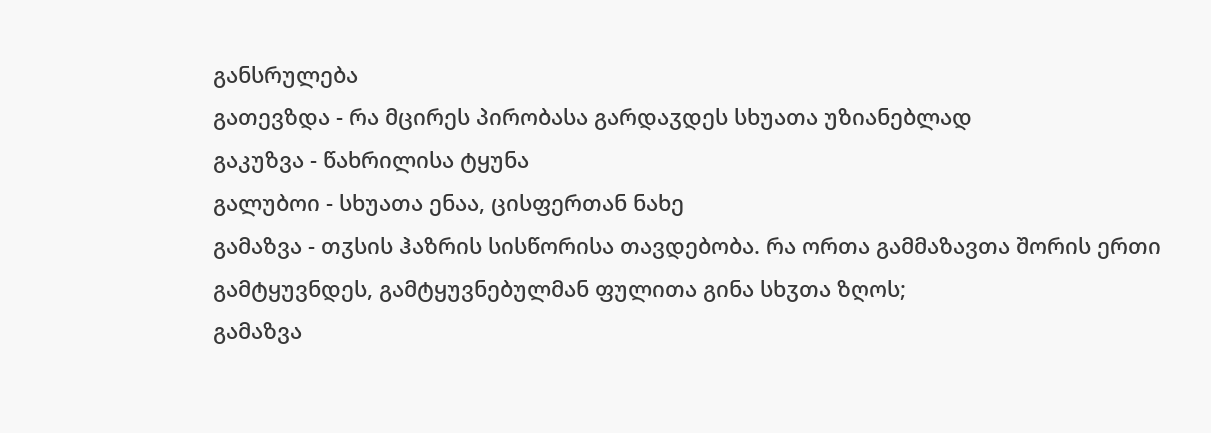განსრულება
გათევზდა - რა მცირეს პირობასა გარდაჳდეს სხუათა უზიანებლად
გაკუზვა - წახრილისა ტყუნა
გალუბოი - სხუათა ენაა, ცისფერთან ნახე
გამაზვა - თჳსის ჰაზრის სისწორისა თავდებობა. რა ორთა გამმაზავთა შორის ერთი გამტყუვნდეს, გამტყუვნებულმან ფულითა გინა სხჳთა ზღოს;
გამაზვა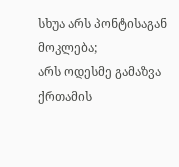სხუა არს პონტისაგან მოკლება;
არს ოდესმე გამაზვა ქრთამის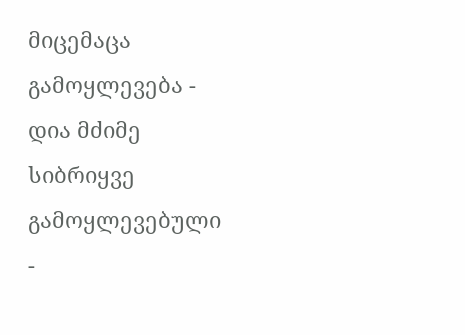მიცემაცა
გამოყლევება - დია მძიმე სიბრიყვე
გამოყლევებული -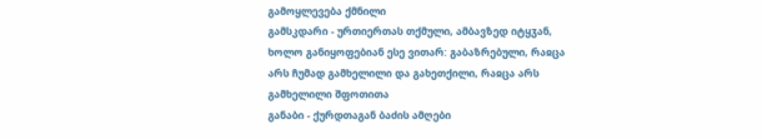გამოყლევება ქმნილი
გამსკდარი - ურთიერთას თქმული, ამბავზედ იტყჳან, ხოლო განიყოფებიან ესე ვითარ: გაბაზრებული, რაჲცა არს ჩუმად გამხელილი და გახეთქილი, რაჲცა არს გამხელილი შფოთითა
განაბი - ქურდთაგან ბაძის ამღები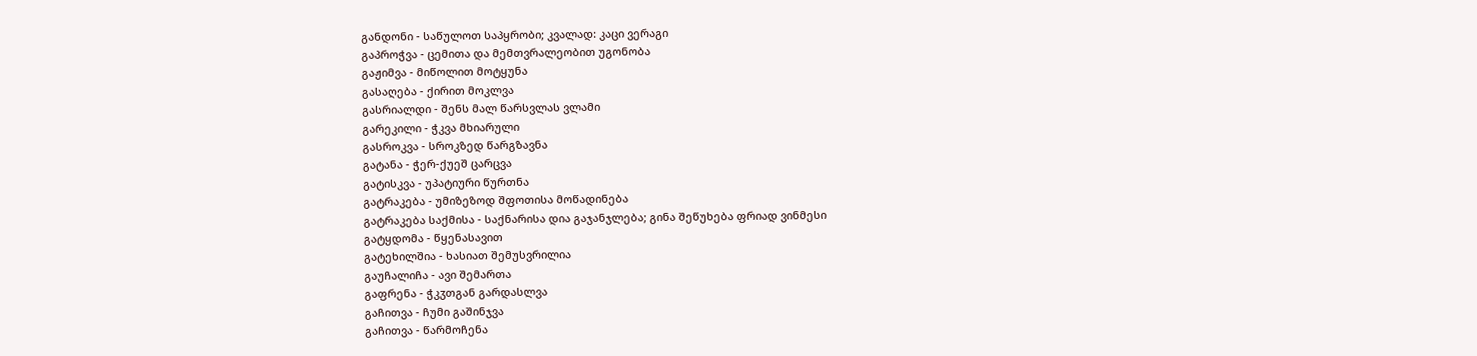განდონი - საწულოთ საპყრობი; კვალად: კაცი ვერაგი
გაპროჭვა - ცემითა და მემთვრალეობით უგონობა
გაჟიმვა - მიწოლით მოტყუნა
გასაღება - ქირით მოკლვა
გასრიალდი - შენს მალ წარსვლას ვლამი
გარეკილი - ჭკვა მხიარული
გასროკვა - სროკზედ წარგზავნა
გატანა - ჭერ-ქუეშ ცარცვა
გატისკვა - უპატიური წურთნა
გატრაკება - უმიზეზოდ შფოთისა მოწადინება
გატრაკება საქმისა - საქნარისა დია გაჯანჯლება; გინა შეწუხება ფრიად ვინმესი
გატყდომა - წყენასავით
გატეხილშია - ხასიათ შემუსვრილია
გაუჩალიჩა - ავი შემართა
გაფრენა - ჭკჳთგან გარდასლვა
გაჩითვა - ჩუმი გაშინჯვა
გაჩითვა - წარმოჩენა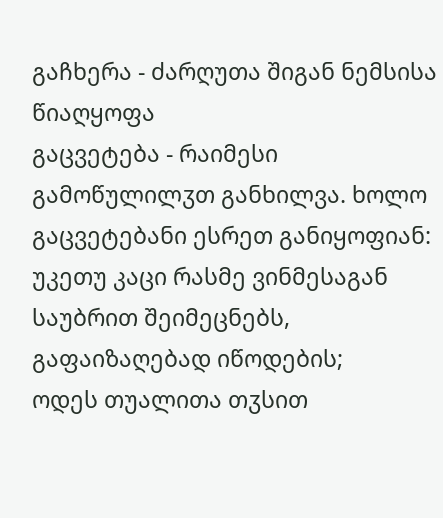გაჩხერა - ძარღუთა შიგან ნემსისა წიაღყოფა
გაცვეტება - რაიმესი გამოწულილჳთ განხილვა. ხოლო გაცვეტებანი ესრეთ განიყოფიან:
უკეთუ კაცი რასმე ვინმესაგან საუბრით შეიმეცნებს, გაფაიზაღებად იწოდების;
ოდეს თუალითა თჳსით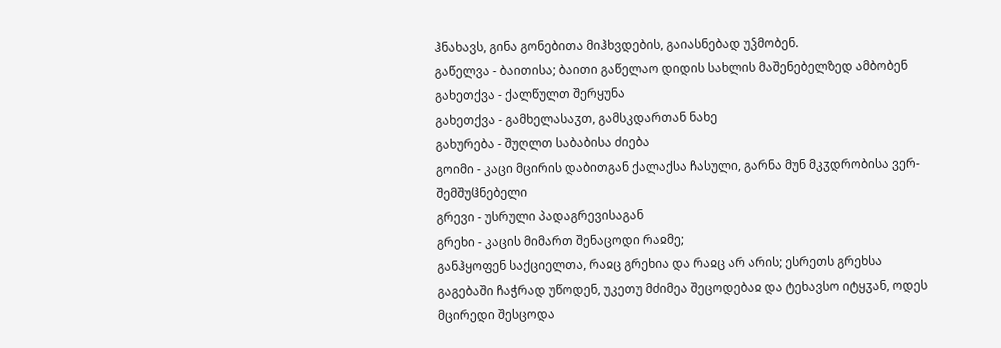ჰნახავს, გინა გონებითა მიჰხვდების, გაიასნებად უჴმობენ.
გაწელვა - ბაითისა; ბაითი გაწელაო დიდის სახლის მაშენებელზედ ამბობენ
გახეთქვა - ქალწულთ შერყუნა
გახეთქვა - გამხელასაჳთ, გამსკდართან ნახე
გახურება - შუღლთ საბაბისა ძიება
გოიმი - კაცი მცირის დაბითგან ქალაქსა ჩასული, გარნა მუნ მკჳდრობისა ვერ-შემშუჱნებელი
გრევი - უსრული პადაგრევისაგან
გრეხი - კაცის მიმართ შენაცოდი რაჲმე;
განჰყოფენ საქციელთა, რაჲც გრეხია და რაჲც არ არის; ესრეთს გრეხსა გაგებაში ჩაჭრად უწოდენ, უკეთუ მძიმეა შეცოდებაჲ და ტეხავსო იტყჳან, ოდეს მცირედი შესცოდა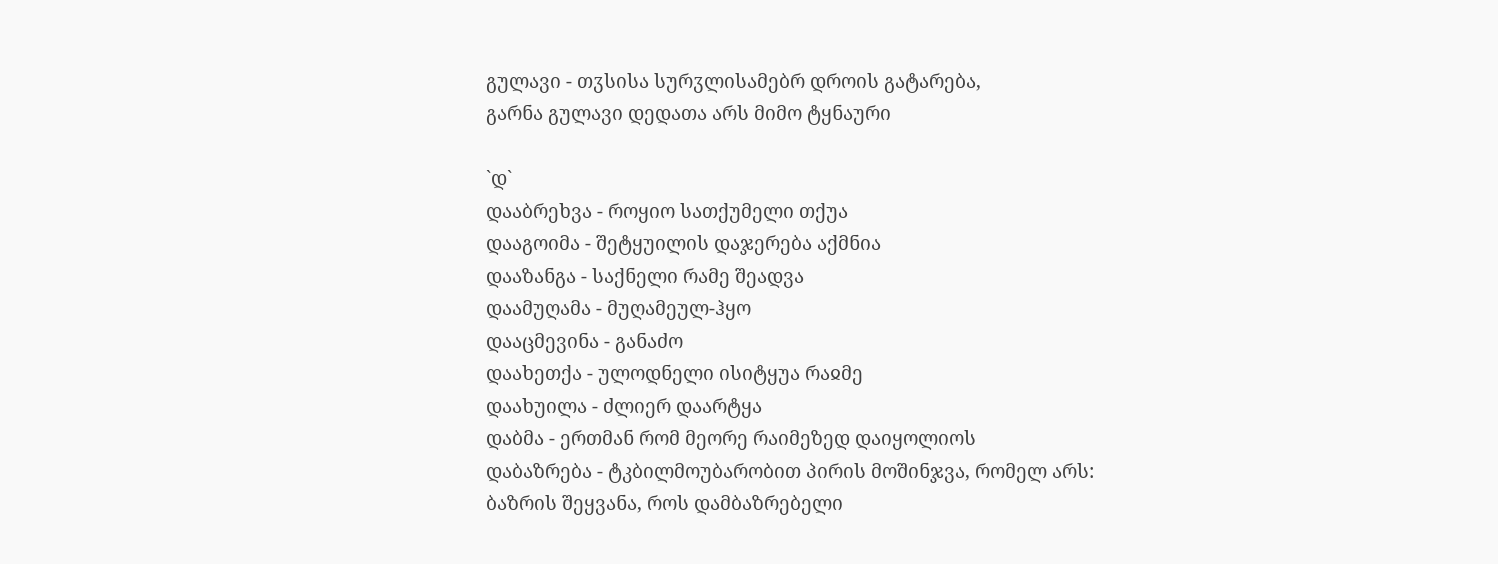გულავი - თჳსისა სურჳლისამებრ დროის გატარება,
გარნა გულავი დედათა არს მიმო ტყნაური

`დ`
დააბრეხვა - როყიო სათქუმელი თქუა
დააგოიმა - შეტყუილის დაჯერება აქმნია
დააზანგა - საქნელი რამე შეადვა
დაამუღამა - მუღამეულ-ჰყო
დააცმევინა - განაძო
დაახეთქა - ულოდნელი ისიტყუა რაჲმე
დაახუილა - ძლიერ დაარტყა
დაბმა - ერთმან რომ მეორე რაიმეზედ დაიყოლიოს
დაბაზრება - ტკბილმოუბარობით პირის მოშინჯვა, რომელ არს:
ბაზრის შეყვანა, როს დამბაზრებელი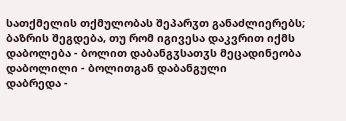სათქმელის თქმულობას შეპარჳთ განაძლიერებს;
ბაზრის შეგდება, თუ რომ იგივესა დაკვრით იქმს
დაბოლება - ბოლით დაბანგჳსათჳს მეცადინეობა
დაბოლილი - ბოლითგან დაბანგული
დაბრედა -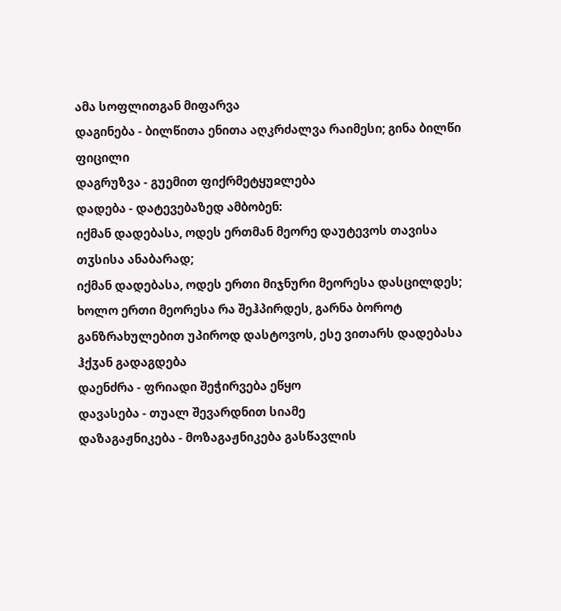ამა სოფლითგან მიფარვა
დაგინება - ბილწითა ენითა აღკრძალვა რაიმესი; გინა ბილწი ფიცილი
დაგრუზვა - გუემით ფიქრმეტყუჲლება
დადება - დატევებაზედ ამბობენ:
იქმან დადებასა, ოდეს ერთმან მეორე დაუტევოს თავისა თჳსისა ანაბარად;
იქმან დადებასა, ოდეს ერთი მიჯნური მეორესა დასცილდეს;
ხოლო ერთი მეორესა რა შეჰპირდეს, გარნა ბოროტ განზრახულებით უპიროდ დასტოვოს, ესე ვითარს დადებასა ჰქჳან გადაგდება
დაენძრა - ფრიადი შეჭირვება ეწყო
დავასება - თუალ შევარდნით სიამე
დაზაგაჟნიკება - მოზაგაჟნიკება გასწავლის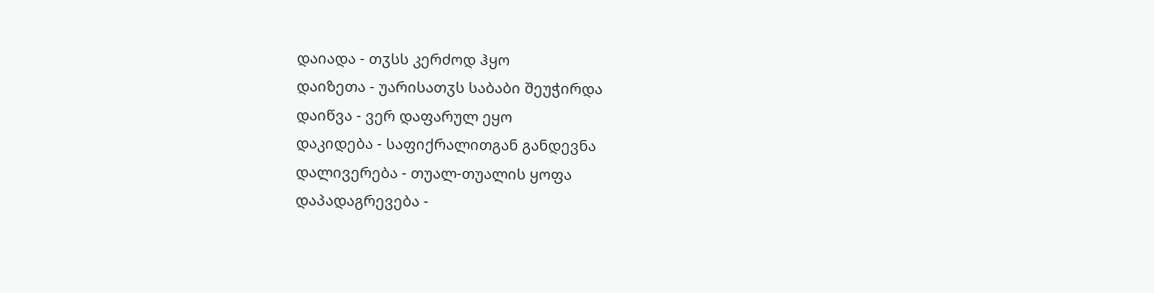დაიადა - თჳსს კერძოდ ჰყო
დაიზეთა - უარისათჳს საბაბი შეუჭირდა
დაიწვა - ვერ დაფარულ ეყო
დაკიდება - საფიქრალითგან განდევნა
დალივერება - თუალ-თუალის ყოფა
დაპადაგრევება -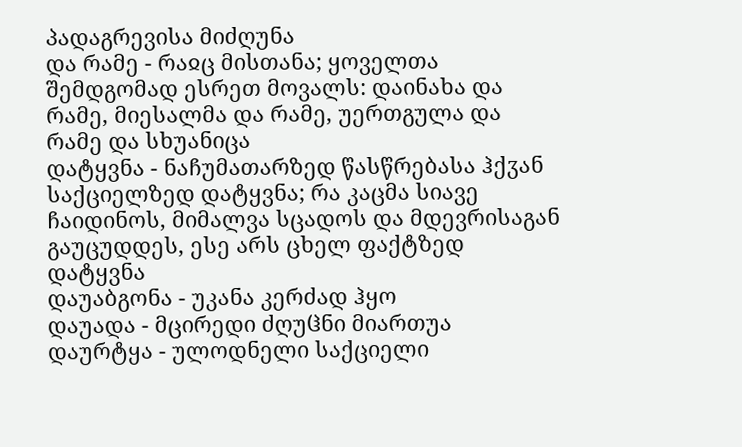პადაგრევისა მიძღუნა
და რამე - რაჲც მისთანა; ყოველთა შემდგომად ესრეთ მოვალს: დაინახა და რამე, მიესალმა და რამე, უერთგულა და რამე და სხუანიცა
დატყვნა - ნაჩუმათარზედ წასწრებასა ჰქჳან საქციელზედ დატყვნა; რა კაცმა სიავე ჩაიდინოს, მიმალვა სცადოს და მდევრისაგან გაუცუდდეს, ესე არს ცხელ ფაქტზედ დატყვნა
დაუაბგონა - უკანა კერძად ჰყო
დაუადა - მცირედი ძღუჱნი მიართუა
დაურტყა - ულოდნელი საქციელი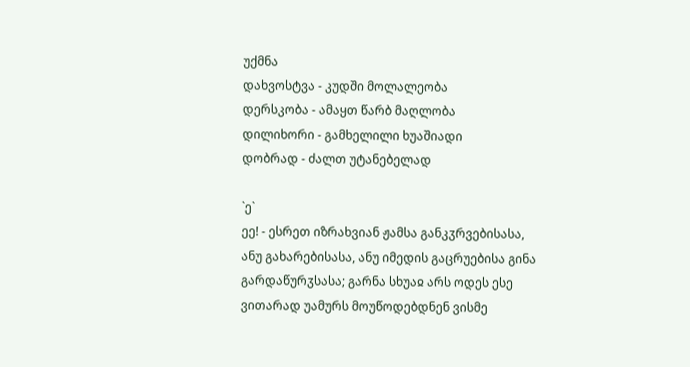უქმნა
დახვოსტვა - კუდში მოლალეობა
დერსკობა - ამაყთ წარბ მაღლობა
დილიხორი - გამხელილი ხუაშიადი
დობრად - ძალთ უტანებელად

`ე`
ეე! - ესრეთ იზრახვიან ჟამსა განკჳრვებისასა, ანუ გახარებისასა, ანუ იმედის გაცრუებისა გინა გარდაწურჳსასა; გარნა სხუაჲ არს ოდეს ესე ვითარად უამურს მოუწოდებდნენ ვისმე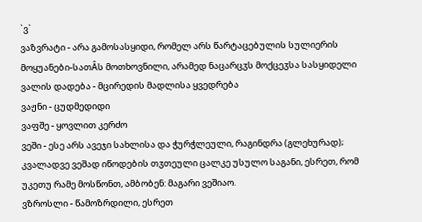`ვ`
ვაზვრატი - არა გამოსასყიდი, რომელ არს წარტაცებულის სულიერის მოყუანები-სათÂს მოთხოვნილი, არამედ ნაცარცჳს მოქცეჳსა სასყიდელი
ვალის დადება - მცირედის მადლისა ყვედრება
ვაჟნი - ცუდმედიდი
ვაფშე - ყოვლით კერძო
ვეში - ესე არს ავეჯი სახლისა და ჭურჭლეული, რაგინდრა (გლეხურად); კვალადვე ვეშად იწოდების თჳთეული ცალკე უსულო საგანი, ესრეთ, რომ უკეთუ რამე მოსწონთ, ამბობენ: მაგარი ვეშიაო.
ვზროსლი - წამოზრდილი, ესრეთ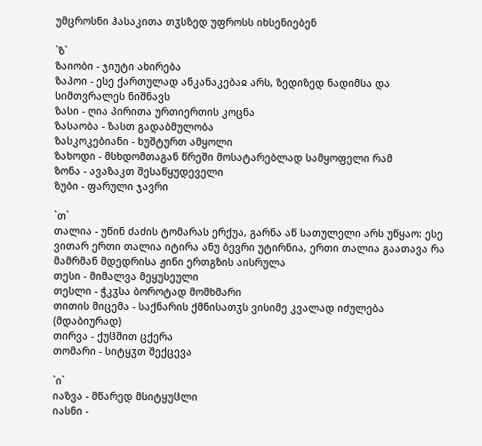უმცროსნი ჰასაკითა თჳსზედ უფროსს იხსენიებენ

`ზ`
ზაიობი - ჯიუტი ახირება
ზაპოი - ესე ქართულად ანკანაკებაჲ არს, ზედიზედ ნადიმსა და სიმთვრალეს ნიშნავს
ზასი - ღია პირითა ურთიერთის კოცნა
ზასაობა - ზასთ გადაბმულობა
ზასკოკებიანი - ხუშტურთ ამყოლი
ზახოდი - მსხდომთაგან წრეში მოსატარებლად სამყოფელი რამ
ზონა - ავაზაკთ შესაწყუდეველი
ზუბი - ფარული ჯავრი

`თ`
თალია - უწინ ძაძის ტომარას ერქუა, გარნა აწ სათულელი არს უწყაო: ესე ვითარ ერთი თალია იტირა ანუ ბევრი უტირნია, ერთი თალია გაათავა რა მამრმან მდედრისა ჟინი ერთგზის აისრულა
თესი - მიმალვა მეყუსეული
თესლი - ჭკჳსა ბოროტად მომხმარი
თითის მიცემა - საქნარის ქმნისათჳს ვისიმე კვალად იძულება (მდაბიურად)
თირვა - ქუჱშით ცქერა
თომარი - სიტყჳთ შექცევა

`ი`
იაზვა - მწარედ მსიტყუჱლი
იასნი -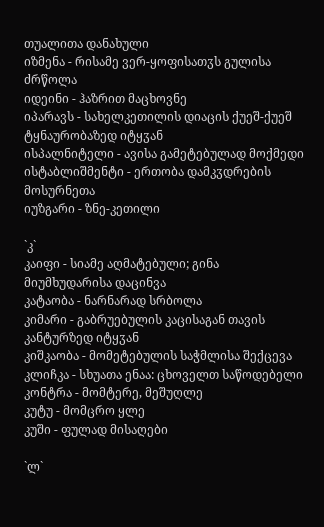თუალითა დანახული
იზმენა - რისამე ვერ-ყოფისათჳს გულისა ძრწოლა
იდეინი - ჰაზრით მაცხოვნე
იპარავს - სახელკეთილის დიაცის ქუეშ-ქუეშ ტყნაურობაზედ იტყჳან
ისპალნიტელი - ავისა გამეტებულად მოქმედი
ისტაბლიშმენტი - ერთობა დამკჳდრების მოსურნეთა
იუზგარი - ზნე-კეთილი

`კ`
კაიფი - სიამე აღმატებული; გინა მიუმხუდარისა დაცინვა
კატაობა - ნარნარად სრბოლა
კიმარი - გაბრუებულის კაცისაგან თავის კანტურზედ იტყჳან
კიშკაობა - მომეტებულის საჭმლისა შექცევა
კლიჩკა - სხუათა ენაა: ცხოველთ საწოდებელი
კონტრა - მომტერე, მეშუღლე
კუტუ - მომცრო ყლე
კუში - ფულად მისაღები

`ლ`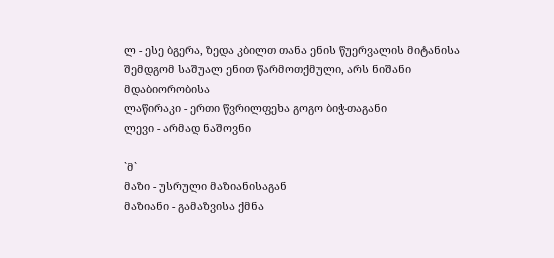ლ - ესე ბგერა, ზედა კბილთ თანა ენის წუერვალის მიტანისა შემდგომ საშუალ ენით წარმოთქმული, არს ნიშანი მდაბიორობისა
ლაწირაკი - ერთი წვრილფეხა გოგო ბიჭ-თაგანი
ლევი - არმად ნაშოვნი

`მ`
მაზი - უსრული მაზიანისაგან
მაზიანი - გამაზვისა ქმნა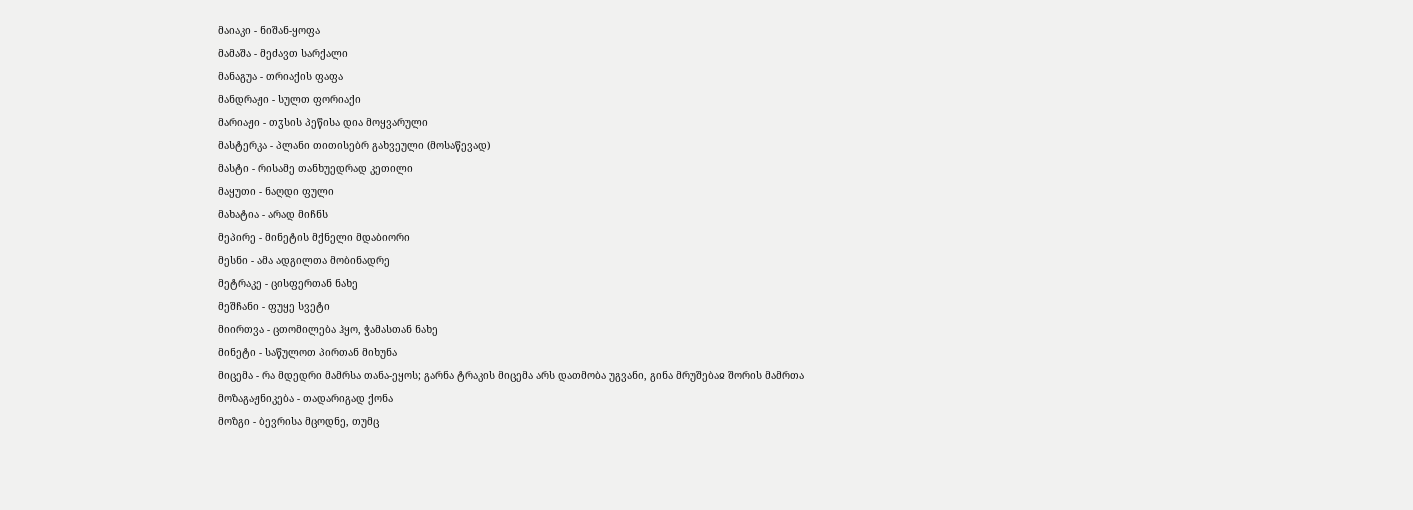მაიაკი - ნიშან-ყოფა
მამაშა - მეძავთ სარქალი
მანაგუა - თრიაქის ფაფა
მანდრაჟი - სულთ ფორიაქი
მარიაჟი - თჳსის პეწისა დია მოყვარული
მასტერკა - პლანი თითისებრ გახვეული (მოსაწევად)
მასტი - რისამე თანხუედრად კეთილი
მაყუთი - ნაღდი ფული
მახატია - არად მიჩნს
მეპირე - მინეტის მქნელი მდაბიორი
მესნი - ამა ადგილთა მობინადრე
მეტრაკე - ცისფერთან ნახე
მეშჩანი - ფუყე სვეტი
მიირთვა - ცთომილება ჰყო, ჭამასთან ნახე
მინეტი - საწულოთ პირთან მიხუნა
მიცემა - რა მდედრი მამრსა თანა-ეყოს; გარნა ტრაკის მიცემა არს დათმობა უგვანი, გინა მრუშებაჲ შორის მამრთა
მოზაგაჟნიკება - თადარიგად ქონა
მოზგი - ბევრისა მცოდნე, თუმც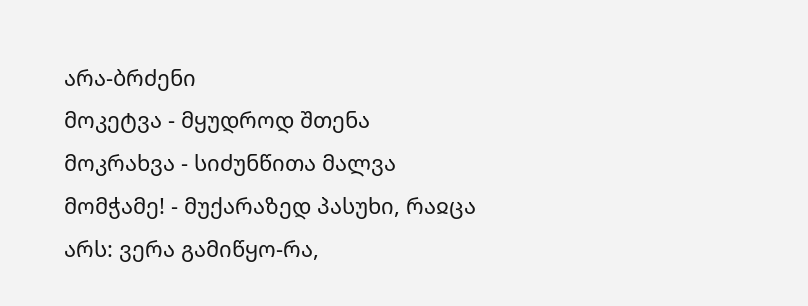არა-ბრძენი
მოკეტვა - მყუდროდ შთენა
მოკრახვა - სიძუნწითა მალვა
მომჭამე! - მუქარაზედ პასუხი, რაჲცა არს: ვერა გამიწყო-რა,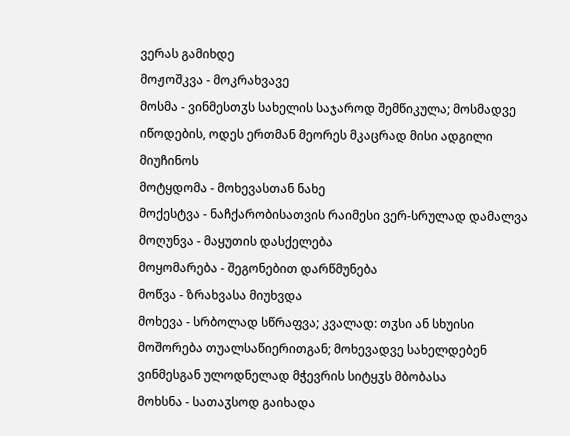ვერას გამიხდე
მოჟოშკვა - მოკრახვავე
მოსმა - ვინმესთჳს სახელის საჯაროდ შემწიკულა; მოსმადვე იწოდების, ოდეს ერთმან მეორეს მკაცრად მისი ადგილი მიუჩინოს
მოტყდომა - მოხევასთან ნახე
მოქესტვა - ნაჩქარობისათვის რაიმესი ვერ-სრულად დამალვა
მოღუნვა - მაყუთის დასქელება
მოყომარება - შეგონებით დარწმუნება
მოწვა - ზრახვასა მიუხვდა
მოხევა - სრბოლად სწრაფვა; კვალად: თჳსი ან სხუისი მოშორება თუალსაწიერითგან; მოხევადვე სახელდებენ ვინმესგან ულოდნელად მჭევრის სიტყჳს მბობასა
მოხსნა - სათაჳსოდ გაიხადა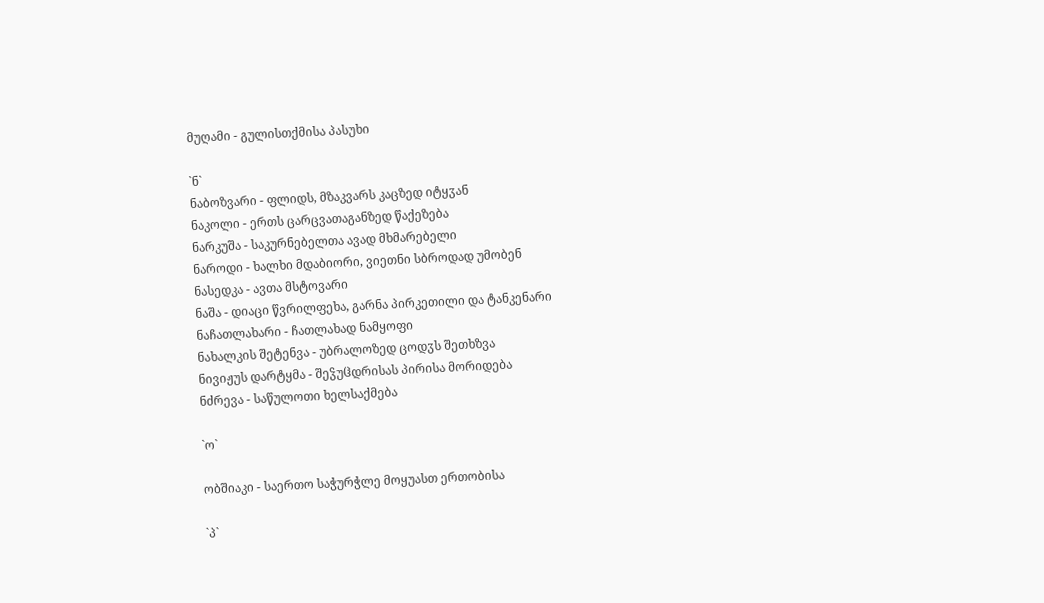მუღამი - გულისთქმისა პასუხი

`ნ`
ნაბოზვარი - ფლიდს, მზაკვარს კაცზედ იტყჳან
ნაკოლი - ერთს ცარცვათაგანზედ წაქეზება
ნარკუშა - საკურნებელთა ავად მხმარებელი
ნაროდი - ხალხი მდაბიორი, ვიეთნი სბროდად უმობენ
ნასედკა - ავთა მსტოვარი
ნაშა - დიაცი წვრილფეხა, გარნა პირკეთილი და ტანკენარი
ნაჩათლახარი - ჩათლახად ნამყოფი
ნახალკის შეტენვა - უბრალოზედ ცოდჳს შეთხზვა
ნივიჟუს დარტყმა - შეჴუჱდრისას პირისა მორიდება
ნძრევა - საწულოთი ხელსაქმება

`ო`

ობშიაკი - საერთო საჭურჭლე მოყუასთ ერთობისა

`პ`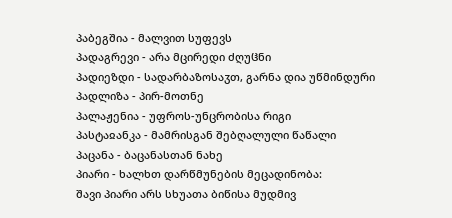პაბეგშია - მალვით სუფევს
პადაგრევი - არა მცირედი ძღუჱნი
პადიეზდი - სადარბაზოსაჳთ, გარნა დია უწმინდური
პადლიზა - პირ-მოთნე
პალაჟენია - უფროს-უნცრობისა რიგი
პასტაჲანკა - მამრისგან შებღალული წაწალი
პაცანა - ბაცანასთან ნახე
პიარი - ხალხთ დარწმუნების მეცადინობა:
შავი პიარი არს სხუათა ბიწისა მუდმივ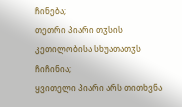ჩინება;
თეთრი პიარი თჳსის კეთილობისა სხუათათჳს ჩიჩინია;
ყვითელი პიარი არს თითხვნა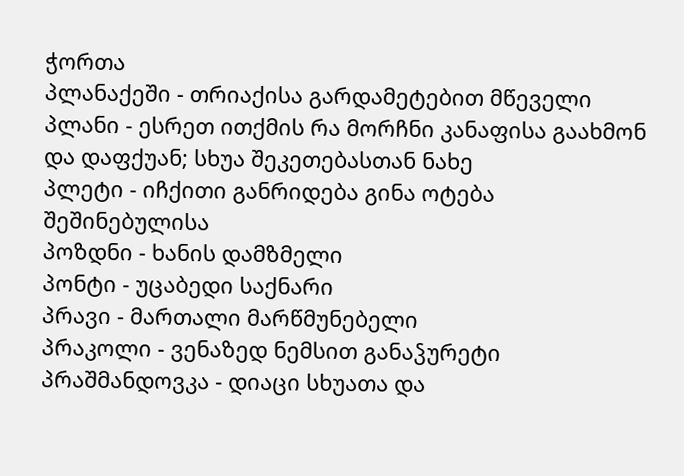ჭორთა
პლანაქეში - თრიაქისა გარდამეტებით მწეველი
პლანი - ესრეთ ითქმის რა მორჩნი კანაფისა გაახმონ და დაფქუან; სხუა შეკეთებასთან ნახე
პლეტი - იჩქითი განრიდება გინა ოტება შეშინებულისა
პოზდნი - ხანის დამზმელი
პონტი - უცაბედი საქნარი
პრავი - მართალი მარწმუნებელი
პრაკოლი - ვენაზედ ნემსით განაჴურეტი
პრაშმანდოვკა - დიაცი სხუათა და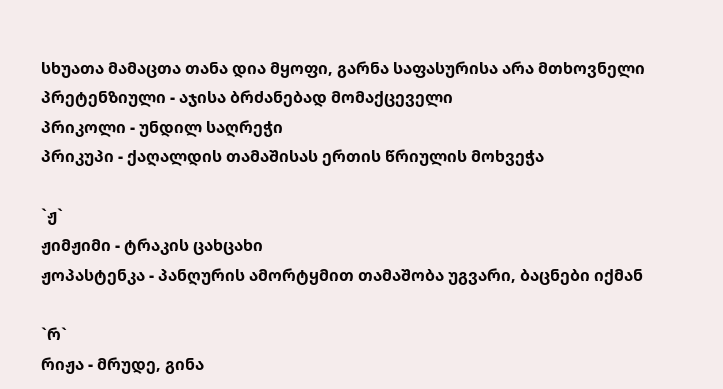სხუათა მამაცთა თანა დია მყოფი, გარნა საფასურისა არა მთხოვნელი
პრეტენზიული - აჯისა ბრძანებად მომაქცეველი
პრიკოლი - უნდილ საღრეჭი
პრიკუპი - ქაღალდის თამაშისას ერთის წრიულის მოხვეჭა

`ჟ`
ჟიმჟიმი - ტრაკის ცახცახი
ჟოპასტენკა - პანღურის ამორტყმით თამაშობა უგვარი, ბაცნები იქმან

`რ`
რიჟა - მრუდე, გინა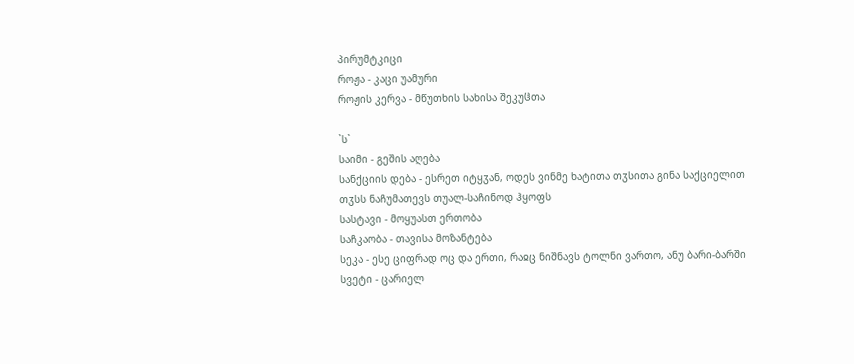პირუმტკიცი
როჟა - კაცი უამური
როჟის კერვა - მწუთხის სახისა შეკუჱთა

`ს`
საიმი - გეშის აღება
სანქციის დება - ესრეთ იტყჳან, ოდეს ვინმე ხატითა თჳსითა გინა საქციელით თჳსს ნაჩუმათევს თუალ-საჩინოდ ჰყოფს
სასტავი - მოყუასთ ერთობა
საჩკაობა - თავისა მოზანტება
სეკა - ესე ციფრად ოც და ერთი, რაჲც ნიშნავს ტოლნი ვართო, ანუ ბარი-ბარში
სვეტი - ცარიელ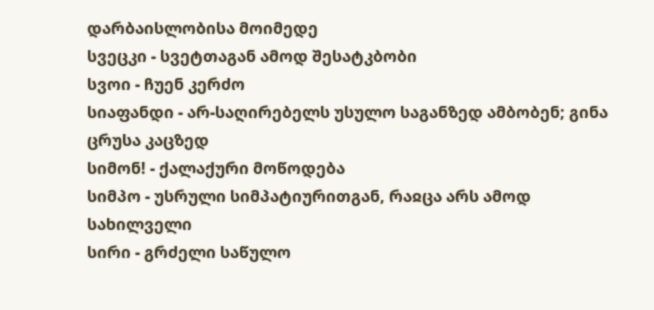დარბაისლობისა მოიმედე
სვეცკი - სვეტთაგან ამოდ შესატკბობი
სვოი - ჩუენ კერძო
სიაფანდი - არ-საღირებელს უსულო საგანზედ ამბობენ; გინა ცრუსა კაცზედ
სიმონ! - ქალაქური მოწოდება
სიმპო - უსრული სიმპატიურითგან, რაჲცა არს ამოდ სახილველი
სირი - გრძელი საწულო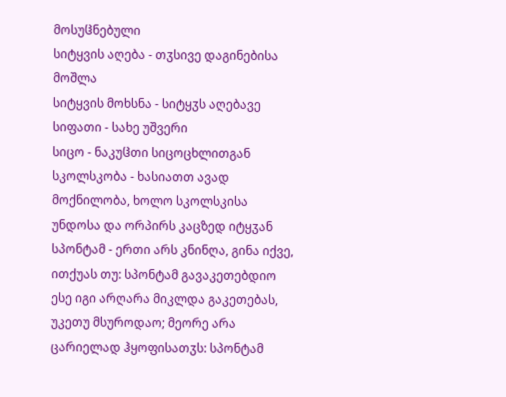მოსუჱნებული
სიტყვის აღება - თჳსივე დაგინებისა მოშლა
სიტყვის მოხსნა - სიტყჳს აღებავე
სიფათი - სახე უშვერი
სიცო - ნაკუჱთი სიცოცხლითგან
სკოლსკობა - ხასიათთ ავად მოქნილობა, ხოლო სკოლსკისა უნდოსა და ორპირს კაცზედ იტყჳან
სპონტამ - ერთი არს კნინღა, გინა იქვე, ითქუას თუ: სპონტამ გავაკეთებდიო ესე იგი არღარა მიკლდა გაკეთებას, უკეთუ მსუროდაო; მეორე არა ცარიელად ჰყოფისათჳს: სპონტამ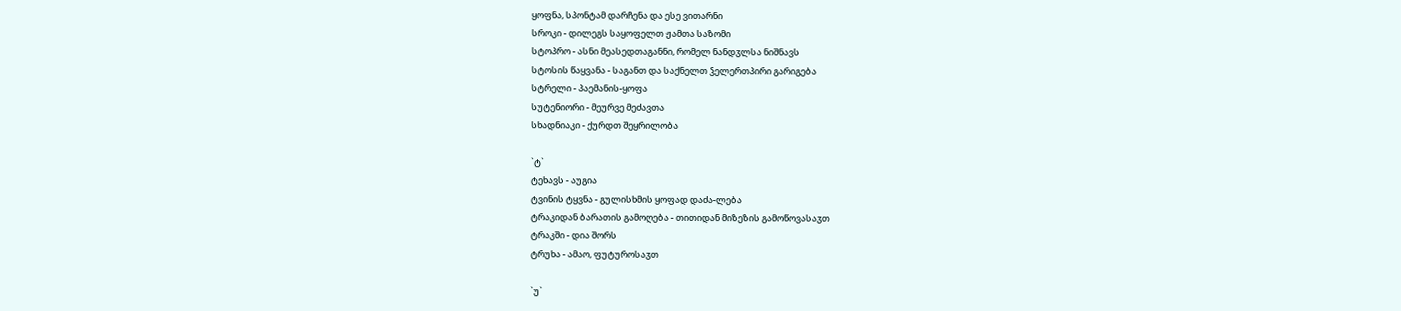ყოფნა, სპონტამ დარჩენა და ესე ვითარნი
სროკი - დილეგს საყოფელთ ჟამთა საზომი
სტოპრო - ასნი მეასედთაგანნი, რომელ ნანდჳლსა ნიშნავს
სტოსის წაყვანა - საგანთ და საქნელთ ჴელერთპირი გარიგება
სტრელი - პაემანის-ყოფა
სუტენიორი - მეურვე მეძავთა
სხადნიაკი - ქურდთ შეყრილობა

`ტ`
ტეხავს - აუგია
ტვინის ტყვნა - გულისხმის ყოფად დაძა-ლება
ტრაკიდან ბარათის გამოღება - თითიდან მიზეზის გამოწოვასაჳთ
ტრაკში - დია შორს
ტრუხა - ამაო, ფუტუროსაჳთ

`უ`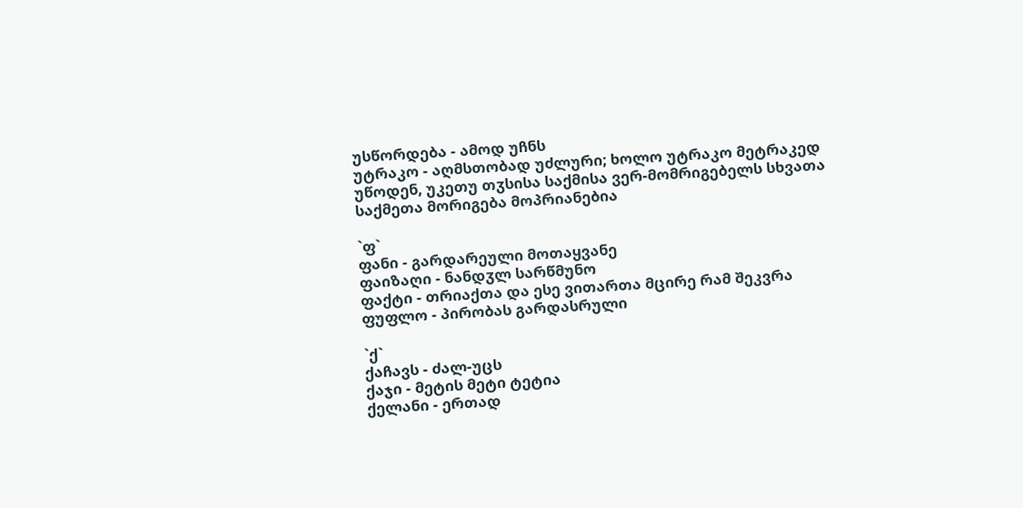უსწორდება - ამოდ უჩნს
უტრაკო - აღმსთობად უძლური; ხოლო უტრაკო მეტრაკედ უწოდენ, უკეთუ თჳსისა საქმისა ვერ-მომრიგებელს სხვათა საქმეთა მორიგება მოპრიანებია

`ფ`
ფანი - გარდარეული მოთაყვანე
ფაიზაღი - ნანდჳლ სარწმუნო
ფაქტი - თრიაქთა და ესე ვითართა მცირე რამ შეკვრა
ფუფლო - პირობას გარდასრული

`ქ`
ქაჩავს - ძალ-უცს
ქაჯი - მეტის მეტი ტეტია
ქელანი - ერთად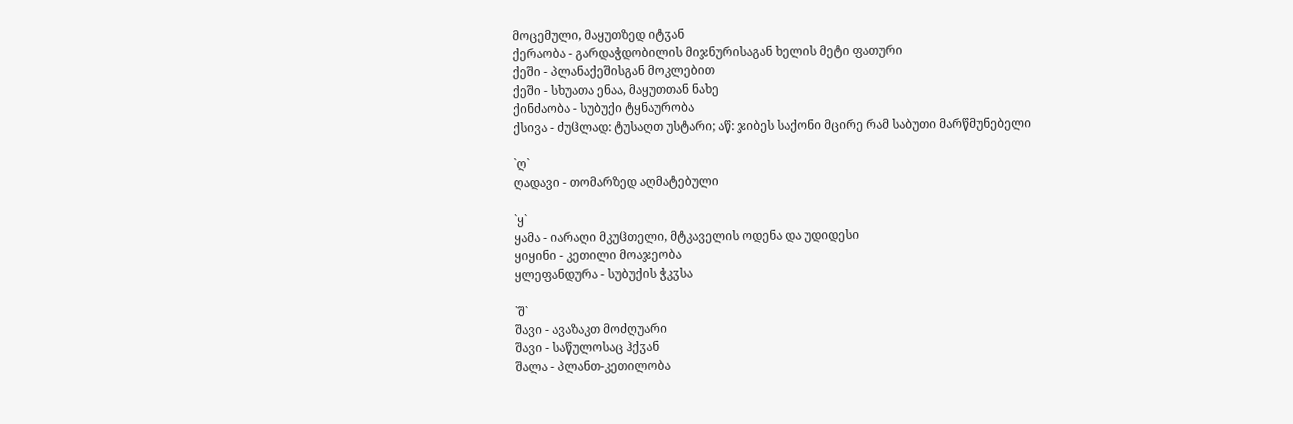მოცემული, მაყუთზედ იტჳან
ქერაობა - გარდაჭდობილის მიჯნურისაგან ხელის მეტი ფათური
ქეში - პლანაქეშისგან მოკლებით
ქეში - სხუათა ენაა, მაყუთთან ნახე
ქინძაობა - სუბუქი ტყნაურობა
ქსივა - ძუჱლად: ტუსაღთ უსტარი; აწ: ჯიბეს საქონი მცირე რამ საბუთი მარწმუნებელი

`ღ`
ღადავი - თომარზედ აღმატებული

`ყ`
ყამა - იარაღი მკუჱთელი, მტკაველის ოდენა და უდიდესი
ყიყინი - კეთილი მოაჯეობა
ყლეფანდურა - სუბუქის ჭკჳსა

`შ`
შავი - ავაზაკთ მოძღუარი
შავი - საწულოსაც ჰქჳან
შალა - პლანთ-კეთილობა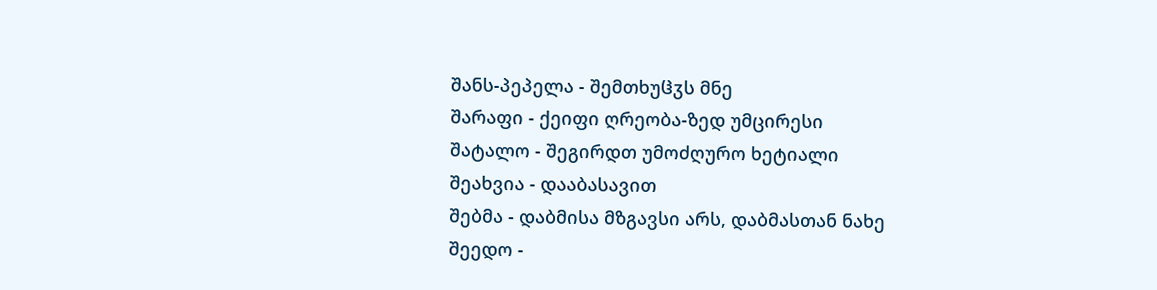შანს-პეპელა - შემთხუჱჳს მნე
შარაფი - ქეიფი ღრეობა-ზედ უმცირესი
შატალო - შეგირდთ უმოძღურო ხეტიალი
შეახვია - დააბასავით
შებმა - დაბმისა მზგავსი არს, დაბმასთან ნახე
შეედო -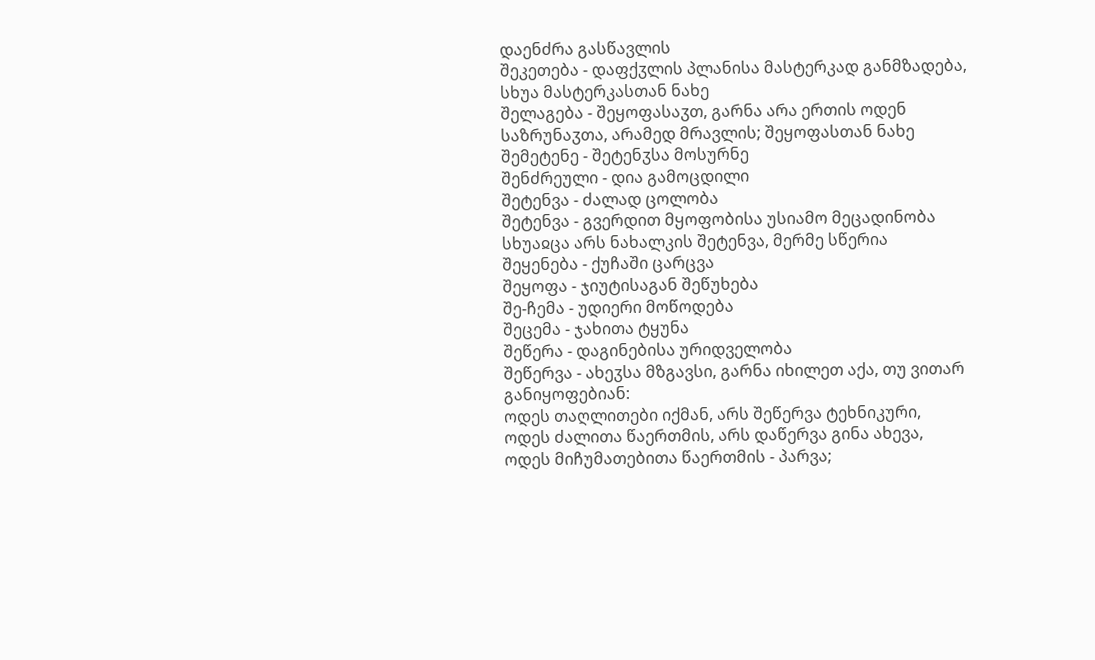დაენძრა გასწავლის
შეკეთება - დაფქჳლის პლანისა მასტერკად განმზადება, სხუა მასტერკასთან ნახე
შელაგება - შეყოფასაჳთ, გარნა არა ერთის ოდენ საზრუნაჳთა, არამედ მრავლის; შეყოფასთან ნახე
შემეტენე - შეტენჳსა მოსურნე
შენძრეული - დია გამოცდილი
შეტენვა - ძალად ცოლობა
შეტენვა - გვერდით მყოფობისა უსიამო მეცადინობა
სხუაჲცა არს ნახალკის შეტენვა, მერმე სწერია
შეყენება - ქუჩაში ცარცვა
შეყოფა - ჯიუტისაგან შეწუხება
შე-ჩემა - უდიერი მოწოდება
შეცემა - ჯახითა ტყუნა
შეწერა - დაგინებისა ურიდველობა
შეწერვა - ახეჳსა მზგავსი, გარნა იხილეთ აქა, თუ ვითარ განიყოფებიან:
ოდეს თაღლითები იქმან, არს შეწერვა ტეხნიკური,
ოდეს ძალითა წაერთმის, არს დაწერვა გინა ახევა,
ოდეს მიჩუმათებითა წაერთმის - პარვა;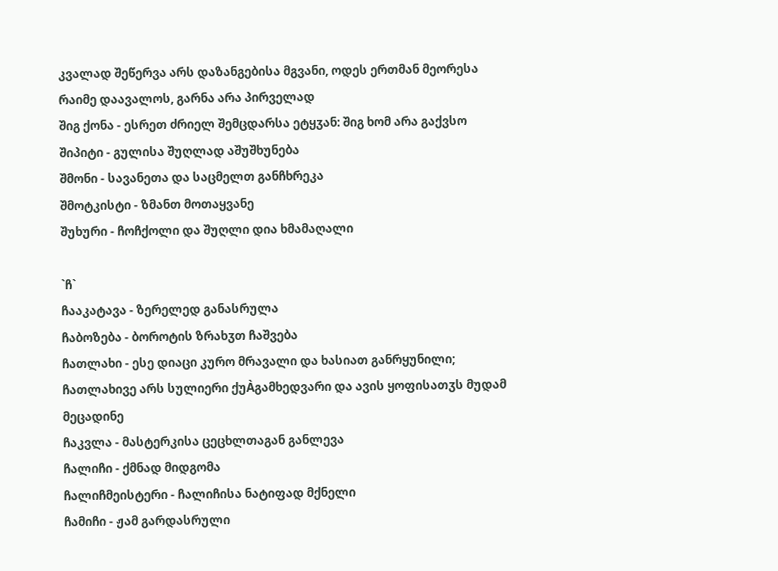კვალად შეწერვა არს დაზანგებისა მგვანი, ოდეს ერთმან მეორესა რაიმე დაავალოს, გარნა არა პირველად
შიგ ქონა - ესრეთ ძრიელ შემცდარსა ეტყჳან: შიგ ხომ არა გაქვსო
შიპიტი - გულისა შუღლად აშუშხუნება
შმონი - სავანეთა და საცმელთ განჩხრეკა
შმოტკისტი - ზმანთ მოთაყვანე
შუხური - ჩოჩქოლი და შუღლი დია ხმამაღალი

`ჩ`
ჩააკატავა - ზერელედ განასრულა
ჩაბოზება - ბოროტის ზრახჳთ ჩაშვება
ჩათლახი - ესე დიაცი კურო მრავალი და ხასიათ განრყუნილი; ჩათლახივე არს სულიერი ქუÀგამხედვარი და ავის ყოფისათჳს მუდამ მეცადინე
ჩაკვლა - მასტერკისა ცეცხლთაგან განლევა
ჩალიჩი - ქმნად მიდგომა
ჩალიჩმეისტერი - ჩალიჩისა ნატიფად მქნელი
ჩამიჩი - ჟამ გარდასრული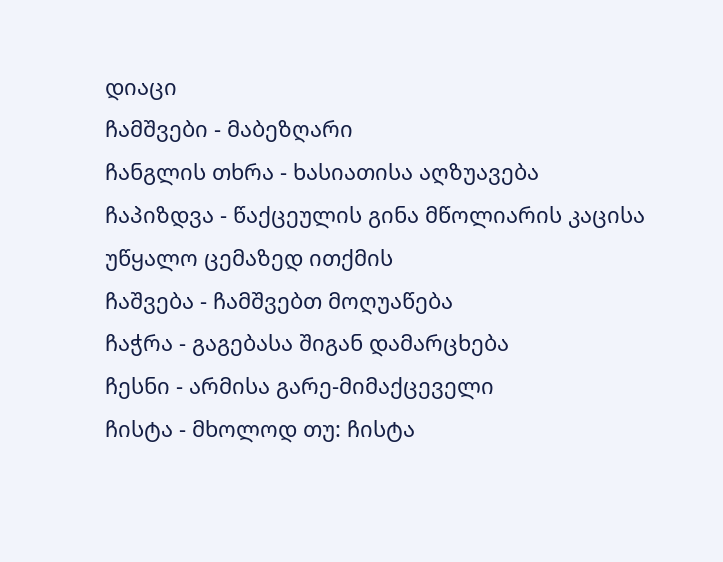დიაცი
ჩამშვები - მაბეზღარი
ჩანგლის თხრა - ხასიათისა აღზუავება
ჩაპიზდვა - წაქცეულის გინა მწოლიარის კაცისა უწყალო ცემაზედ ითქმის
ჩაშვება - ჩამშვებთ მოღუაწება
ჩაჭრა - გაგებასა შიგან დამარცხება
ჩესნი - არმისა გარე-მიმაქცეველი
ჩისტა - მხოლოდ თუ: ჩისტა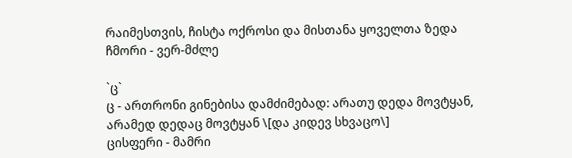რაიმესთვის, ჩისტა ოქროსი და მისთანა ყოველთა ზედა
ჩმორი - ვერ-მძლე

`ც`
ც - ართრონი გინებისა დამძიმებად: არათუ დედა მოვტყან, არამედ დედაც მოვტყან \[და კიდევ სხვაცო\]
ცისფერი - მამრი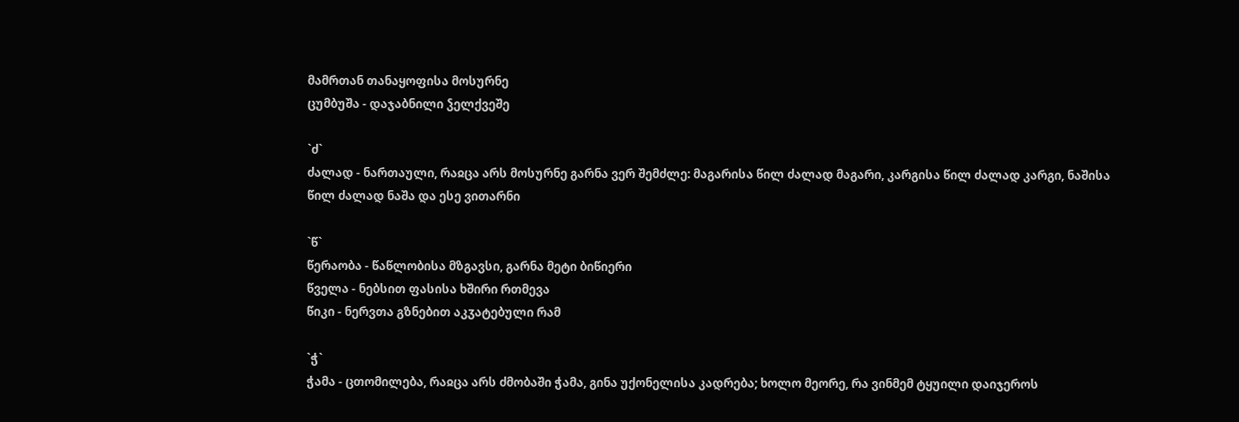მამრთან თანაყოფისა მოსურნე
ცუმბუშა - დაჯაბნილი ჴელქვეშე

`ძ`
ძალად - ნართაული, რაჲცა არს მოსურნე გარნა ვერ შემძლე: მაგარისა წილ ძალად მაგარი, კარგისა წილ ძალად კარგი, ნაშისა წილ ძალად ნაშა და ესე ვითარნი

`წ`
წერაობა - წაწლობისა მზგავსი, გარნა მეტი ბიწიერი
წველა - ნებსით ფასისა ხშირი რთმევა
წიკი - ნერვთა გზნებით აკჳატებული რამ

`ჭ`
ჭამა - ცთომილება, რაჲცა არს ძმობაში ჭამა, გინა უქონელისა კადრება; ხოლო მეორე, რა ვინმემ ტყუილი დაიჯეროს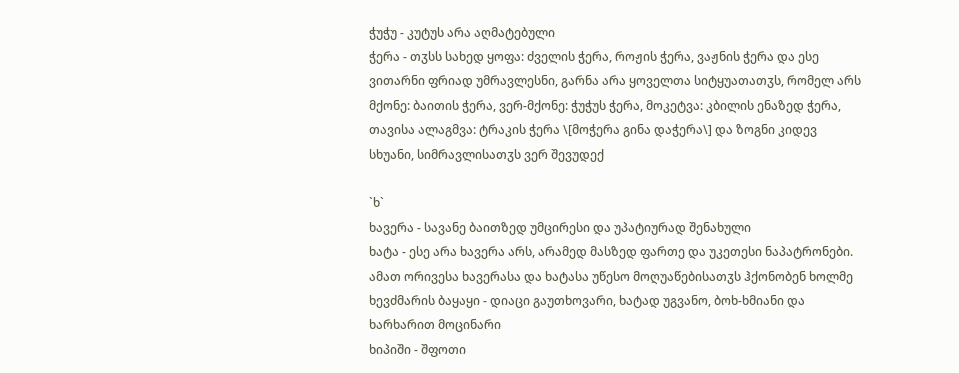ჭუჭუ - კუტუს არა აღმატებული
ჭერა - თჳსს სახედ ყოფა: ძველის ჭერა, როჟის ჭერა, ვაჟნის ჭერა და ესე ვითარნი ფრიად უმრავლესნი, გარნა არა ყოველთა სიტყუათათჳს, რომელ არს მქონე: ბაითის ჭერა, ვერ-მქონე: ჭუჭუს ჭერა, მოკეტვა: კბილის ენაზედ ჭერა, თავისა ალაგმვა: ტრაკის ჭერა \[მოჭერა გინა დაჭერა\] და ზოგნი კიდევ სხუანი, სიმრავლისათჳს ვერ შევუდექ

`ხ`
ხავერა - სავანე ბაითზედ უმცირესი და უპატიურად შენახული
ხატა - ესე არა ხავერა არს, არამედ მასზედ ფართე და უკეთესი ნაპატრონები. ამათ ორივესა ხავერასა და ხატასა უწესო მოღუაწებისათჳს ჰქონობენ ხოლმე
ხევძმარის ბაყაყი - დიაცი გაუთხოვარი, ხატად უგვანო, ბოხ-ხმიანი და ხარხარით მოცინარი
ხიპიში - შფოთი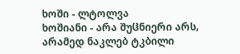ხოში - ლტოლვა
ხოშიანი - არა შუჱნიერი არს, არამედ ნაკლებ ტკბილი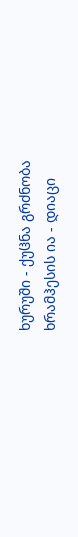ხურუში - ქუჱნა გრძნობა
ხრამჰესის ია - დიაცი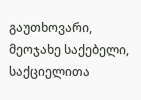გაუთხოვარი, მეოჯახე საქებელი, საქციელითა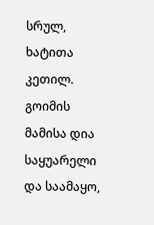სრულ, ხატითა კეთილ. გოიმის მამისა დია საყუარელი და საამაყო,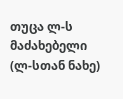თუცა ლ-ს მაძახებელი (ლ-სთან ნახე)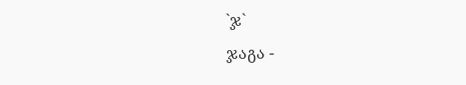`ჯ`
ჯაგა -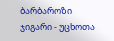ბარბაროზი
ჯიგარი - უცხოთა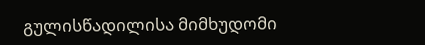გულისწადილისა მიმხუდომი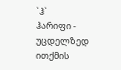`ჰ`
ჰარიფი - უცდელზედ ითქმის